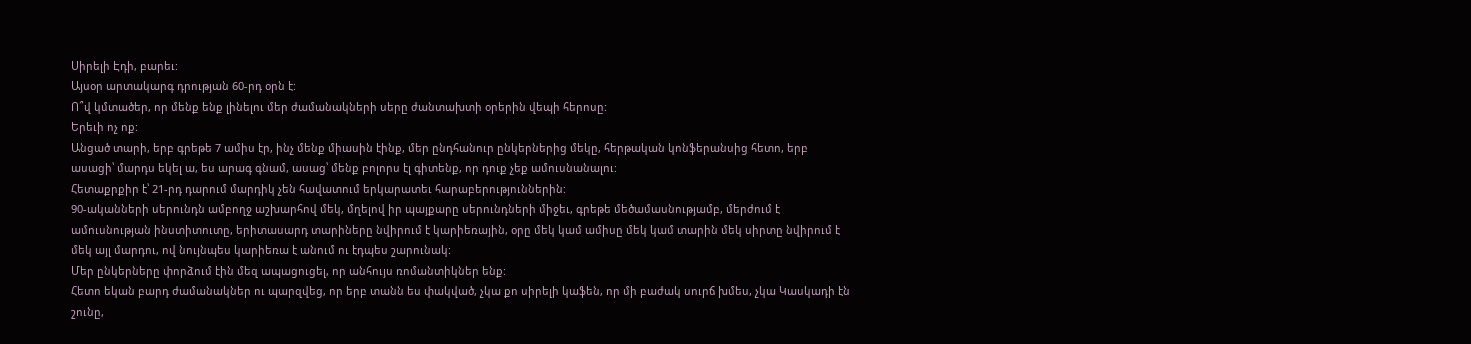Սիրելի Էդի, բարեւ:
Այսօր արտակարգ դրության 60-րդ օրն է:
Ո՞վ կմտածեր, որ մենք ենք լինելու մեր ժամանակների սերը ժանտախտի օրերին վեպի հերոսը:
Երեւի ոչ ոք:
Անցած տարի, երբ գրեթե 7 ամիս էր, ինչ մենք միասին էինք, մեր ընդհանուր ընկերներից մեկը, հերթական կոնֆերանսից հետո, երբ ասացի՝ մարդս եկել ա, ես արագ գնամ, ասաց՝ մենք բոլորս էլ գիտենք, որ դուք չեք ամուսնանալու:
Հետաքրքիր է՝ 21-րդ դարում մարդիկ չեն հավատում երկարատեւ հարաբերություններին:
90-ականների սերունդն ամբողջ աշխարհով մեկ, մղելով իր պայքարը սերունդների միջեւ, գրեթե մեծամասնությամբ, մերժում է ամուսնության ինստիտուտը, երիտասարդ տարիները նվիրում է կարիեռային, օրը մեկ կամ ամիսը մեկ կամ տարին մեկ սիրտը նվիրում է մեկ այլ մարդու, ով նույնպես կարիեռա է անում ու էդպես շարունակ:
Մեր ընկերները փորձում էին մեզ ապացուցել, որ անհույս ռոմանտիկներ ենք:
Հետո եկան բարդ ժամանակներ ու պարզվեց, որ երբ տանն ես փակված, չկա քո սիրելի կաֆեն, որ մի բաժակ սուրճ խմես, չկա Կասկադի էն շունը,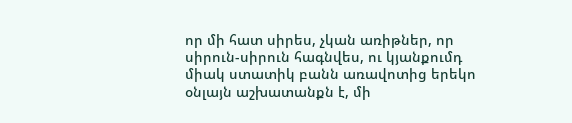որ մի հատ սիրես, չկան առիթներ, որ սիրուն-սիրուն հագնվես, ու կյանքումդ միակ ստատիկ բանն առավոտից երեկո օնլայն աշխատանքն է, մի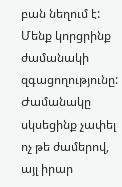բան նեղում է:
Մենք կորցրինք ժամանակի զգացողությունը: Ժամանակը սկսեցինք չափել ոչ թե ժամերով, այլ իրար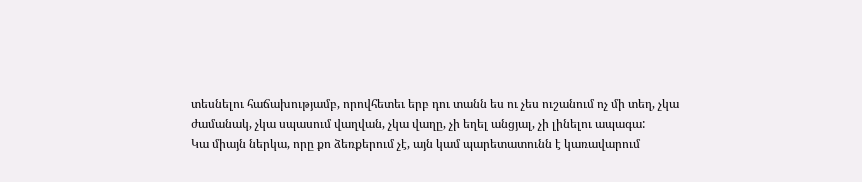տեսնելու հաճախությամբ, որովհետեւ երբ դու տանն ես ու չես ուշանում ոչ մի տեղ, չկա ժամանակ, չկա սպասում վաղվան, չկա վաղը, չի եղել անցյալ, չի լինելու ապագա:
Կա միայն ներկա, որը քո ձեռքերում չէ, այն կամ պարետատունն է կառավարում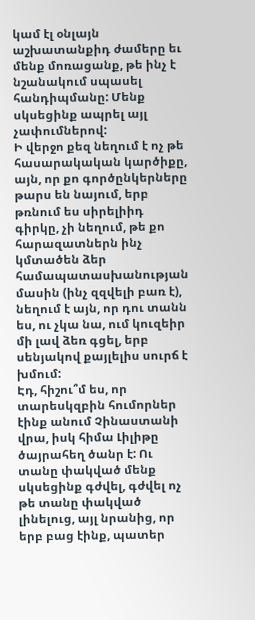կամ էլ օնլայն աշխատանքիդ ժամերը եւ մենք մոռացանք, թե ինչ է նշանակում սպասել հանդիպմանը: Մենք սկսեցինք ապրել այլ չափումներով:
Ի վերջո քեզ նեղում է ոչ թե հասարակական կարծիքը, այն, որ քո գործընկերները թարս են նայում, երբ թռնում ես սիրելիիդ գիրկը, չի նեղում, թե քո հարազատներն ինչ կմտածեն ձեր համապատասխանության մասին (ինչ զզվելի բառ է), նեղում է այն, որ դու տանն ես, ու չկա նա, ում կուզեիր մի լավ ձեռ գցել, երբ սենյակով քայլելիս սուրճ է խմում:
Էդ, հիշու՞մ ես, որ տարեսկզբին հումորներ էինք անում Չինաստանի վրա, իսկ հիմա Լիլիթը ծայրահեղ ծանր է: Ու տանը փակված մենք սկսեցինք գժվել, գժվել ոչ թե տանը փակված լինելուց, այլ նրանից, որ երբ բաց էինք, պատեր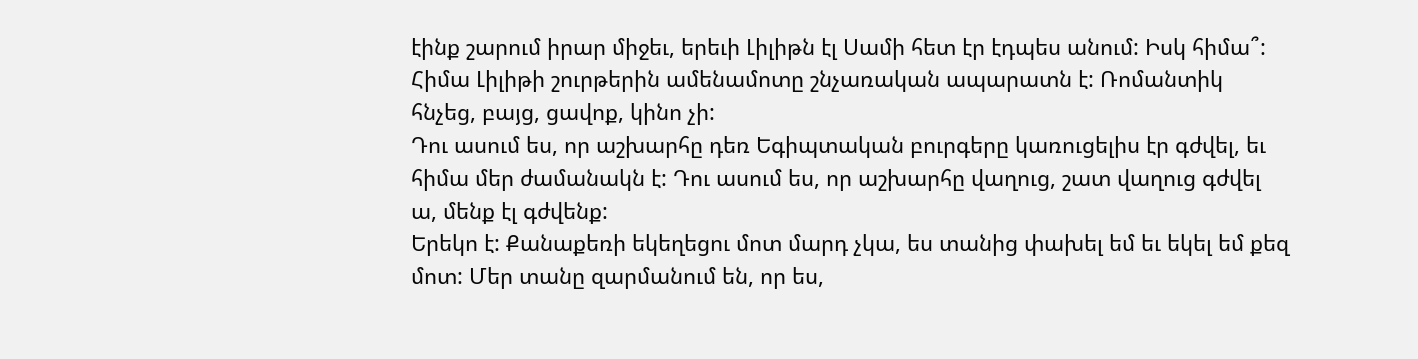էինք շարում իրար միջեւ, երեւի Լիլիթն էլ Սամի հետ էր էդպես անում: Իսկ հիմա՞: Հիմա Լիլիթի շուրթերին ամենամոտը շնչառական ապարատն է: Ռոմանտիկ հնչեց, բայց, ցավոք, կինո չի:
Դու ասում ես, որ աշխարհը դեռ Եգիպտական բուրգերը կառուցելիս էր գժվել, եւ հիմա մեր ժամանակն է: Դու ասում ես, որ աշխարհը վաղուց, շատ վաղուց գժվել ա, մենք էլ գժվենք:
Երեկո է: Քանաքեռի եկեղեցու մոտ մարդ չկա, ես տանից փախել եմ եւ եկել եմ քեզ մոտ: Մեր տանը զարմանում են, որ ես,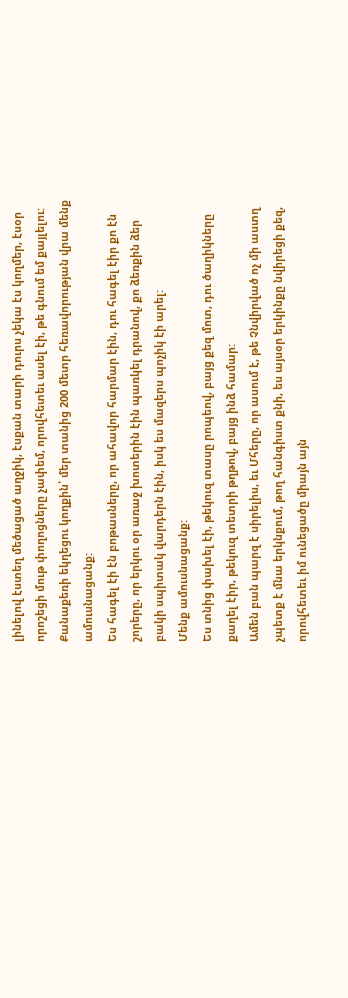լինելով էստեղ մեծացած աղջիկ, էսքան տարի դուրս չեկա էս կողմեր, էսօր որոշեցի մութ փողոցները չափեմ, որովհետեւ ասել էի, թե գնում եմ քայլելու:
Քանաքեռի եկղեցու կողքին՝ մեր տանից 200 մետր հեռավորության վրա մենք ամուսնացանք:
Ես հագել էի էն բոթասները, որ ահավոր հարմար էին, դու հագել էիր քո էն շորերը, որ երկու օր առաջ խոտերին էին պառկել դրանով, քո ձեռքին ձեր բակի սպիտակ վարդերն էին, իսկ ես մազերս պոչիկ էի արել:
Մենք ամուսնացանք:
Ես տնից փախել էի, թեկուզ տասը րոպեով, բայց քեզ մոտ, դու ծաղիկները քաղել էիր, թեկուզ տետրի թղթով, բայց ինձ համար:
Ամեն բան պարզ է սիրելիս, եւ Մհերը, որ ասում է, թե Չնվիրված ոչ մի աստղ չպետք է մնա երկնքում, թող հանգիստ քնի, ես այսօր երկինքը նվիրեցի քեզ, որովհետեւ իմ ունեցածը միայն այն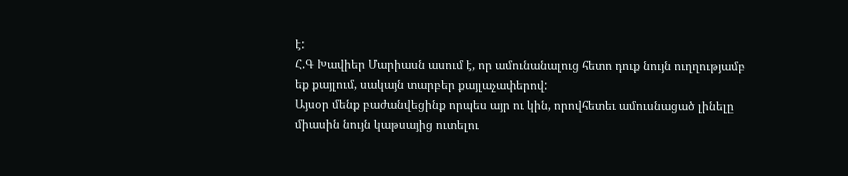է:
Հ.Գ Խավիեր Մարիասն ասում է, որ ամունանալուց հետո դուք նույն ուղղությամբ եք քայլում, սակայն տարբեր քայլաչափերով:
Այսօր մենք բաժանվեցինք որպես այր ու կին, որովհետեւ ամուսնացած լինելը միասին նույն կաթսայից ուտելու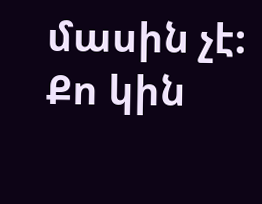մասին չէ:
Քո կին